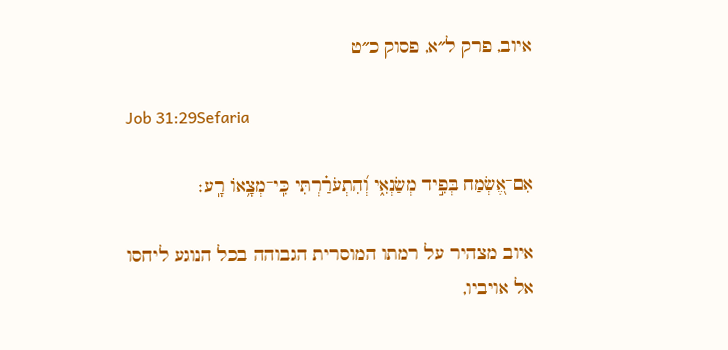איוב, פרק ל״א, פסוק כ״ט

Job 31:29Sefaria

אִם־אֶ֭שְׂמַח בְּפִ֣יד מְשַׂנְאִ֑י וְ֝הִתְעֹרַ֗רְתִּי כִּֽי־מְצָ֥אוֹ רָֽע׃

איוב מצהיר על רמתו המוסרית הגבוהה בכל הנוגע ליחסו אל אויביו,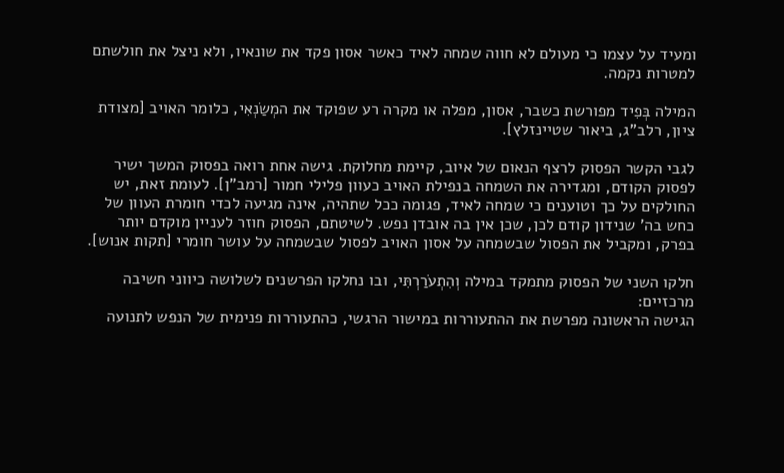ומעיד על עצמו כי מעולם לא חווה שמחה לאיד כאשר אסון פקד את שונאיו, ולא ניצל את חולשתם למטרות נקמה.

המילה בְּפִיד מפורשת כשבר, אסון, מפלה או מקרה רע שפוקד את המְשַׂנְאִי, כלומר האויב [מצודת ציון, רלב"ג, ביאור שטיינזלץ].

לגבי הקשר הפסוק לרצף הנאום של איוב, קיימת מחלוקת. גישה אחת רואה בפסוק המשך ישיר לפסוק הקודם, ומגדירה את השמחה בנפילת האויב כעוון פלילי חמור [רמב"ן]. לעומת זאת, יש החולקים על כך וטוענים כי שמחה לאיד, פגומה ככל שתהיה, אינה מגיעה לכדי חומרת העוון של כחש בה' שנידון קודם לכן, שכן אין בה אובדן נפש. לשיטתם, הפסוק חוזר לעניין מוקדם יותר בפרק, ומקביל את הפסול שבשמחה על אסון האויב לפסול שבשמחה על עושר חומרי [תקות אנוש].

חלקו השני של הפסוק מתמקד במילה וְהִתְעֹרַרְתִּי, ובו נחלקו הפרשנים לשלושה כיווני חשיבה מרכזיים:
הגישה הראשונה מפרשת את ההתעוררות במישור הרגשי, כהתעוררות פנימית של הנפש לתנועה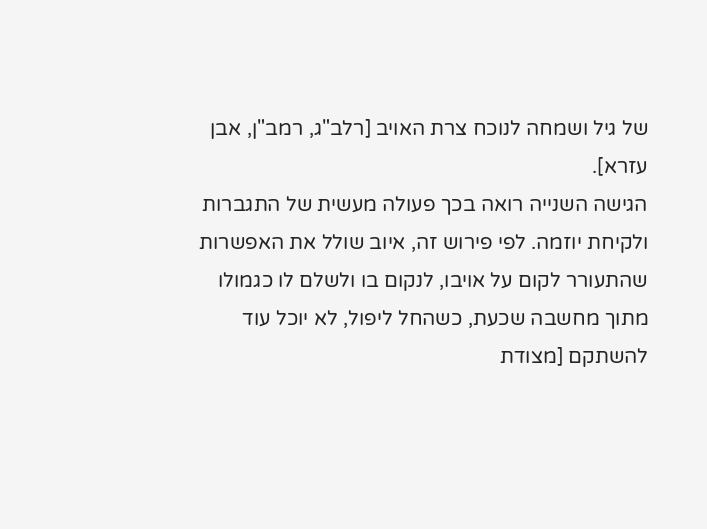של גיל ושמחה לנוכח צרת האויב [רלב"ג, רמב"ן, אבן עזרא].
הגישה השנייה רואה בכך פעולה מעשית של התגברות ולקיחת יוזמה. לפי פירוש זה, איוב שולל את האפשרות שהתעורר לקום על אויבו, לנקום בו ולשלם לו כגמולו מתוך מחשבה שכעת, כשהחל ליפול, לא יוכל עוד להשתקם [מצודת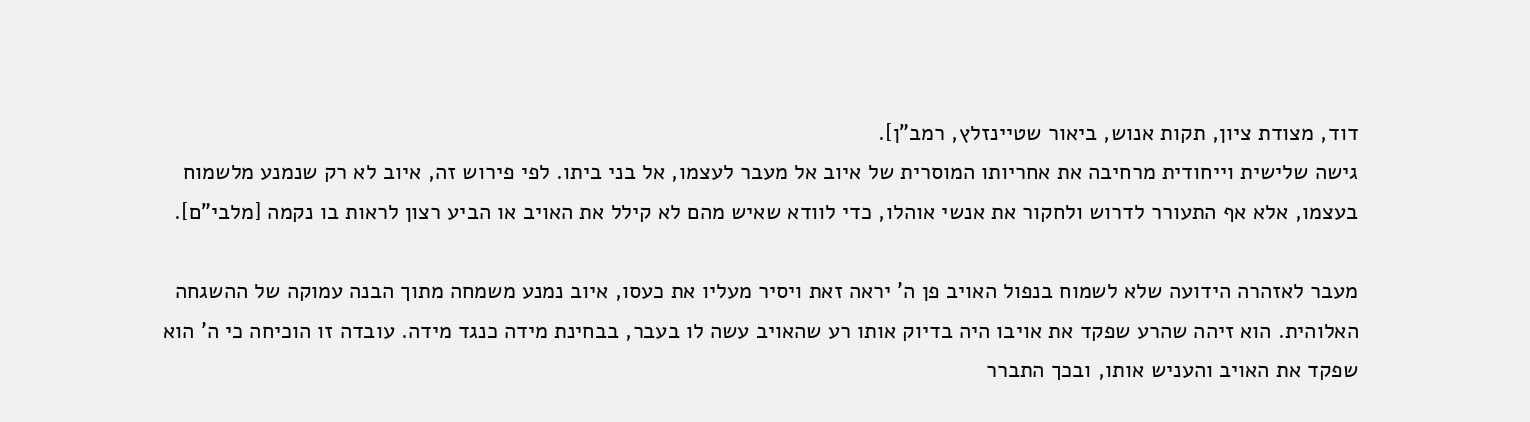דוד, מצודת ציון, תקות אנוש, ביאור שטיינזלץ, רמב"ן].
גישה שלישית וייחודית מרחיבה את אחריותו המוסרית של איוב אל מעבר לעצמו, אל בני ביתו. לפי פירוש זה, איוב לא רק שנמנע מלשמוח בעצמו, אלא אף התעורר לדרוש ולחקור את אנשי אוהלו, כדי לוודא שאיש מהם לא קילל את האויב או הביע רצון לראות בו נקמה [מלבי"ם].

מעבר לאזהרה הידועה שלא לשמוח בנפול האויב פן ה' יראה זאת ויסיר מעליו את כעסו, איוב נמנע משמחה מתוך הבנה עמוקה של ההשגחה האלוהית. הוא זיהה שהרע שפקד את אויבו היה בדיוק אותו רע שהאויב עשה לו בעבר, בבחינת מידה כנגד מידה. עובדה זו הוכיחה כי ה' הוא שפקד את האויב והעניש אותו, ובכך התברר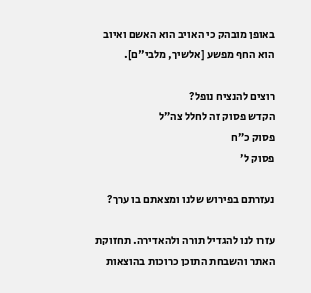באופן מובהק כי האויב הוא האשם ואיוב הוא החף מפשע [אלשיך, מלבי"ם].

רוצים להנציח נופל?
הקדש פסוק זה לחלל צה״ל
פסוק כ״ח
פסוק ל׳

נעזרתם בפירוש שלנו ומצאתם בו ערך?

עזרו לנו להגדיל תורה ולהאדירה. תחזוקת האתר והשבחת התוכן כרוכות בהוצאות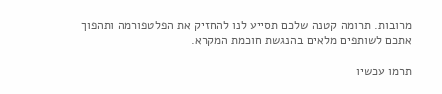מרובות. תרומה קטנה שלכם תסייע לנו להחזיק את הפלטפורמה ותהפוך אתכם לשותפים מלאים בהנגשת חוכמת המקרא.

תרמו עכשיו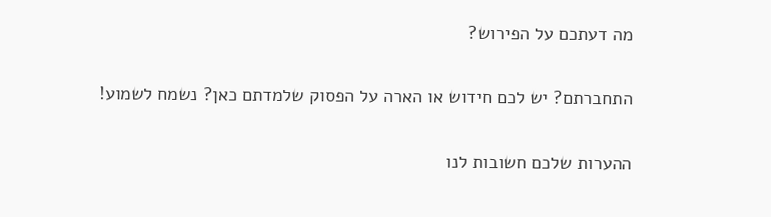מה דעתכם על הפירוש?

התחברתם? יש לכם חידוש או הארה על הפסוק שלמדתם כאן? נשמח לשמוע!

ההערות שלכם חשובות לנו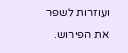ועוזרות לשפר את הפירוש.